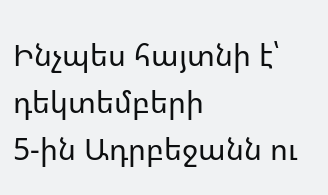Ինչպես հայտնի է՝ դեկտեմբերի
5-ին Ադրբեջանն ու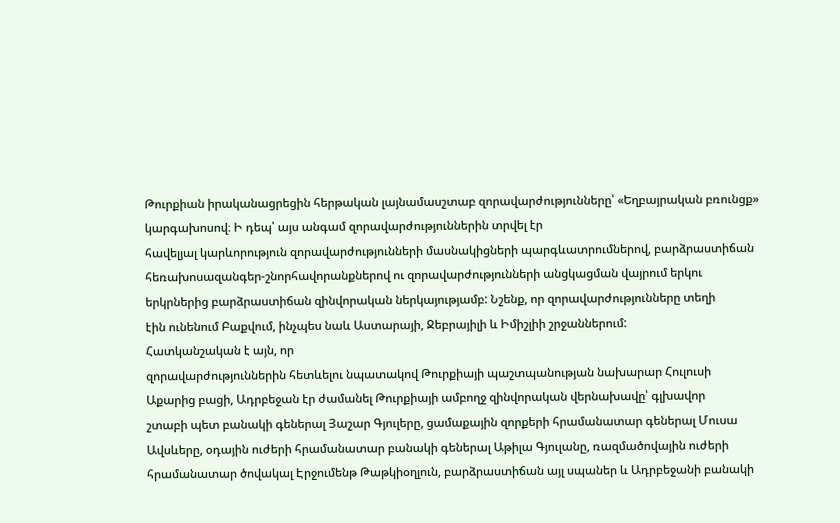Թուրքիան իրականացրեցին հերթական լայնամասշտաբ զորավարժությունները՝ «Եղբայրական բռունցք» կարգախոսով։ Ի դեպ՝ այս անգամ զորավարժություններին տրվել էր
հավելյալ կարևորություն զորավարժությունների մասնակիցների պարգևատրումներով, բարձրաստիճան
հեռախոսազանգեր-շնորհավորանքներով ու զորավարժությունների անցկացման վայրում երկու
երկրներից բարձրաստիճան զինվորական ներկայությամբ: Նշենք, որ զորավարժությունները տեղի
էին ունենում Բաքվում, ինչպես նաև Աստարայի, Ջեբրայիլի և Իմիշլիի շրջաններում:
Հատկանշական է այն, որ
զորավարժություններին հետևելու նպատակով Թուրքիայի պաշտպանության նախարար Հուլուսի
Աքարից բացի, Ադրբեջան էր ժամանել Թուրքիայի ամբողջ զինվորական վերնախավը՝ գլխավոր
շտաբի պետ բանակի գեներալ Յաշար Գյուլերը, ցամաքային զորքերի հրամանատար գեներալ Մուսա
Ավսևերը, օդային ուժերի հրամանատար բանակի գեներալ Աթիլա Գյուլանը, ռազմածովային ուժերի
հրամանատար ծովակալ Էրջումենթ Թաթկիօղլուն, բարձրաստիճան այլ սպաներ և Ադրբեջանի բանակի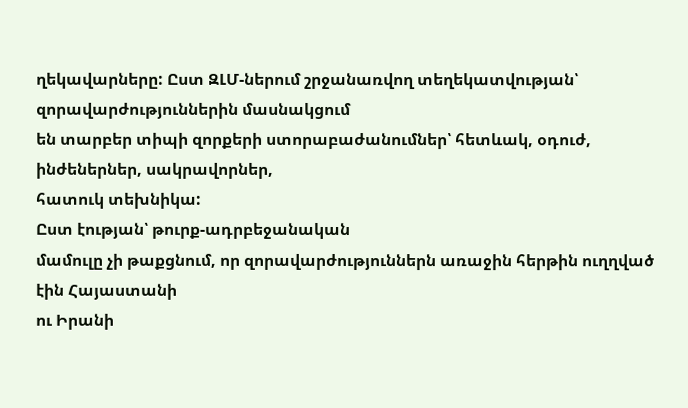ղեկավարները: Ըստ ԶԼՄ-ներում շրջանառվող տեղեկատվության՝ զորավարժություններին մասնակցում
են տարբեր տիպի զորքերի ստորաբաժանումներ՝ հետևակ, օդուժ, ինժեներներ, սակրավորներ,
հատուկ տեխնիկա:
Ըստ էության՝ թուրք-ադրբեջանական
մամուլը չի թաքցնում, որ զորավարժություններն առաջին հերթին ուղղված էին Հայաստանի
ու Իրանի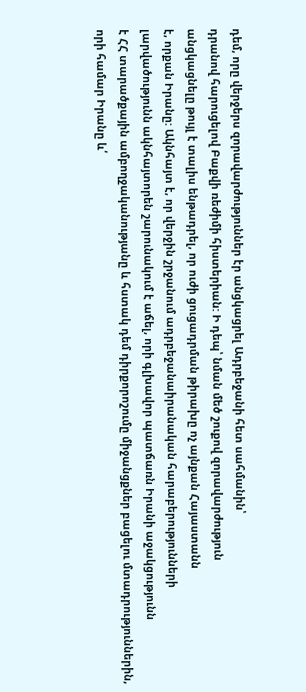դեմ, որը վերջերս զորավարժություններ էր անցկացրել Ադրբեջանի հետ սահմանին՝
դրանով հարուցելով Բաքվի ռեժիմի հիստերիան: Ի դեպ՝ նման մեծ շուքով զորավարժություն
անցկացնելը թույլ է տալիս ենթադրել, որ ուժի ցուցադրման թիրախը ոչ այնքան Հայաստանն
է, որքան Իրանը: Ակնհայտ է, որ վերջին շրջանում ադրբեջանաիրանական հարաբերությունների
լարվածությունն ակնհայտորեն շարունակում է աճել, որի գլխավոր պատճառն Իրանի աջակցությունն
է ՀՀ տարածքային ամբողջականությանը և հստակ դեմ դիրքորոշումը միջանցքներ բացելու մտադրություններին,
որի համար Իրանը և՛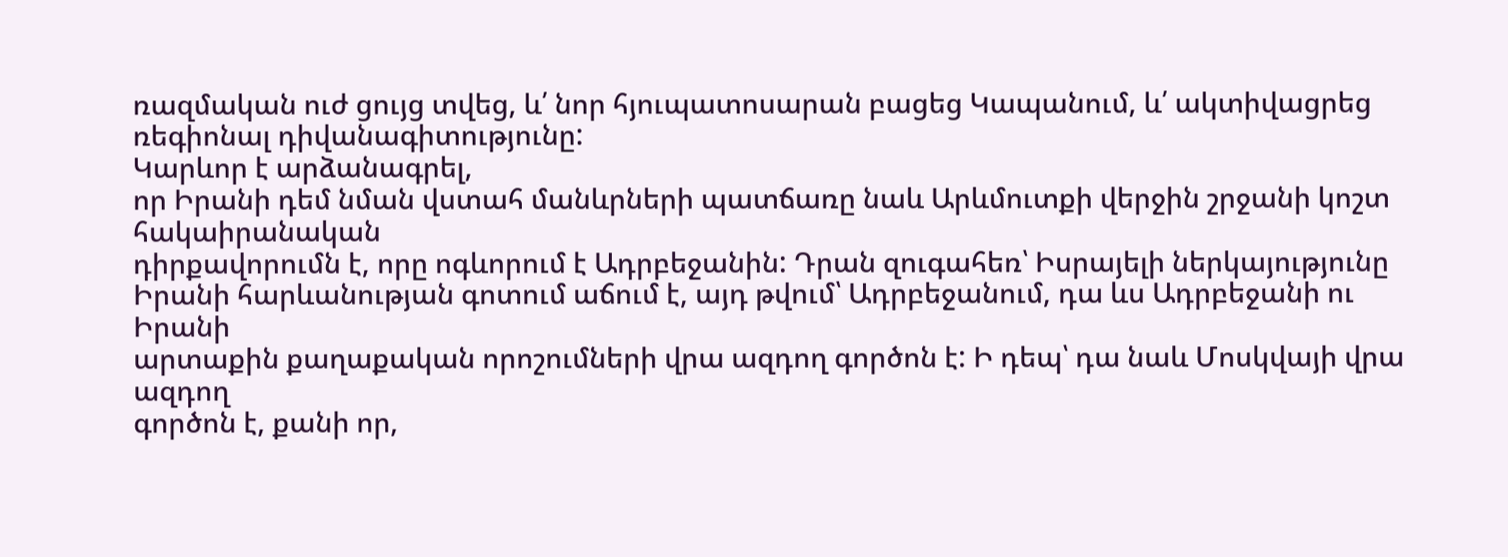ռազմական ուժ ցույց տվեց, և՛ նոր հյուպատոսարան բացեց Կապանում, և՛ ակտիվացրեց ռեգիոնալ դիվանագիտությունը:
Կարևոր է արձանագրել,
որ Իրանի դեմ նման վստահ մանևրների պատճառը նաև Արևմուտքի վերջին շրջանի կոշտ հակաիրանական
դիրքավորումն է, որը ոգևորում է Ադրբեջանին: Դրան զուգահեռ՝ Իսրայելի ներկայությունը
Իրանի հարևանության գոտում աճում է, այդ թվում՝ Ադրբեջանում, դա ևս Ադրբեջանի ու Իրանի
արտաքին քաղաքական որոշումների վրա ազդող գործոն է: Ի դեպ՝ դա նաև Մոսկվայի վրա ազդող
գործոն է, քանի որ,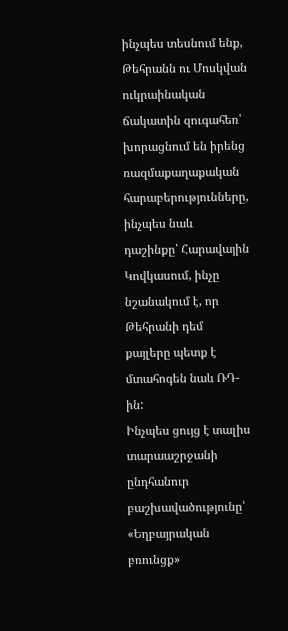ինչպես տեսնում ենք, Թեհրանն ու Մոսկվան ուկրաինական ճակատին զուգահեռ՝
խորացնում են իրենց ռազմաքաղաքական հարաբերությունները, ինչպես նաև դաշինքը՝ Հարավային
Կովկասում, ինչը նշանակում է, որ Թեհրանի դեմ քայլերը պետք է մտահոգեն նաև ՌԴ-ին:
Ինչպես ցույց է տալիս
տարաաշրջանի ընդհանուր բաշխավածությունը՝ «Եղբայրական բռունցք»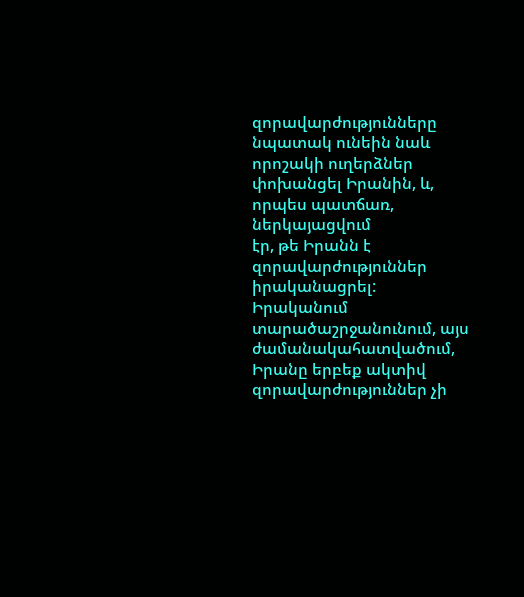զորավարժությունները
նպատակ ունեին նաև որոշակի ուղերձներ փոխանցել Իրանին, և, որպես պատճառ, ներկայացվում
էր, թե Իրանն է զորավարժություններ իրականացրել: Իրականում տարածաշրջանունում, այս ժամանակահատվածում, Իրանը երբեք ակտիվ զորավարժություններ չի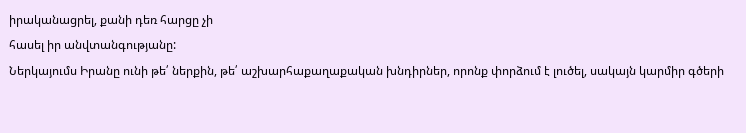իրականացրել, քանի դեռ հարցը չի
հասել իր անվտանգությանը:
Ներկայումս Իրանը ունի թե՛ ներքին, թե՛ աշխարհաքաղաքական խնդիրներ, որոնք փորձում է լուծել, սակայն կարմիր գծերի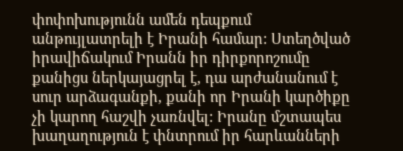փոփոխությունն ամեն դեպքում անթույլատրելի է Իրանի համար: Ստեղծված իրավիճակում Իրանն իր դիրքորոշումը քանիցս ներկայացրել է, դա արժանանում է սուր արձագանքի, քանի որ Իրանի կարծիքը չի կարող հաշվի չառնվել: Իրանը մշտապես խաղաղություն է փնտրում իր հարևանների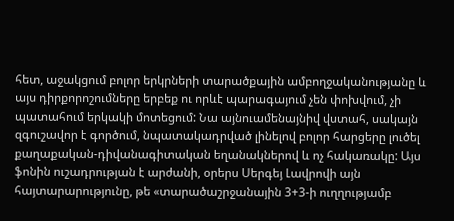հետ, աջակցում բոլոր երկրների տարածքային ամբողջականությանը և այս դիրքորոշումները երբեք ու որևէ պարագայում չեն փոխվում, չի պատահում երկակի մոտեցում: Նա այնուամենայնիվ վստահ, սակայն զգուշավոր է գործում, նպատակադրված լինելով բոլոր հարցերը լուծել քաղաքական-դիվանագիտական եղանակներով և ոչ հակառակը: Այս ֆոնին ուշադրության է արժանի, օրերս Սերգեյ Լավրովի այն հայտարարությունը, թե «տարածաշրջանային 3+3-ի ուղղությամբ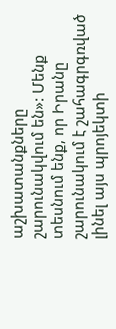աշխատանքները շարունակվում են»: Մենք տեսնում ենք, որ Իրանը շարունակում է շահագրգռված լինել այս պրոյեկտի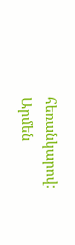հեռանկարով:
Արմեն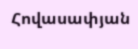Հովասափյան